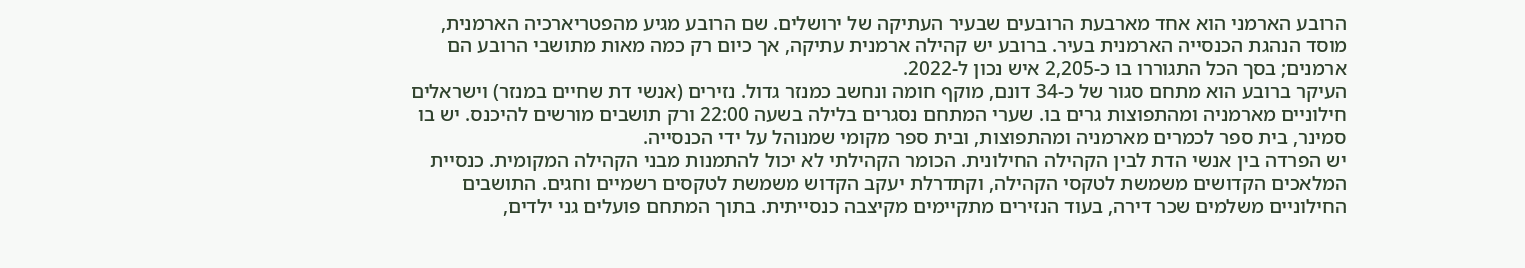הרובע הארמני הוא אחד מארבעת הרובעים שבעיר העתיקה של ירושלים. שם הרובע מגיע מהפטריארכיה הארמנית, מוסד הנהגת הכנסייה הארמנית בעיר. ברובע יש קהילה ארמנית עתיקה, אך כיום רק כמה מאות מתושבי הרובע הם ארמנים; בסך הכל התגוררו בו כ-2,205 איש נכון ל-2022.
העיקר ברובע הוא מתחם סגור של כ-34 דונם, מוקף חומה ונחשב כמנזר גדול. נזירים (אנשי דת שחיים במנזר) וישראלים חילוניים מארמניה ומהתפוצות גרים בו. שערי המתחם נסגרים בלילה בשעה 22:00 ורק תושבים מורשים להיכנס. יש בו סמינר, בית ספר לכמרים מארמניה ומהתפוצות, ובית ספר מקומי שמנוהל על ידי הכנסייה.
יש הפרדה בין אנשי הדת לבין הקהילה החילונית. הכומר הקהילתי לא יכול להתמנות מבני הקהילה המקומית. כנסיית המלאכים הקדושים משמשת לטקסי הקהילה, וקתדרלת יעקב הקדוש משמשת לטקסים רשמיים וחגים. התושבים החילוניים משלמים שכר דירה, בעוד הנזירים מתקיימים מקיצבה כנסייתית. בתוך המתחם פועלים גני ילדים,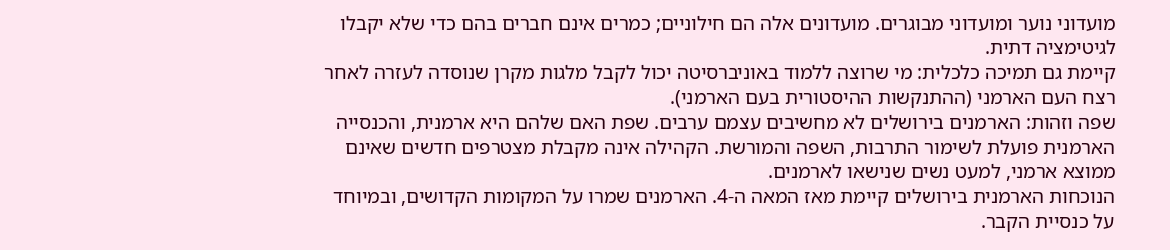מועדוני נוער ומועדוני מבוגרים. מועדונים אלה הם חילוניים; כמרים אינם חברים בהם כדי שלא יקבלו לגיטימציה דתית.
קיימת גם תמיכה כלכלית: מי שרוצה ללמוד באוניברסיטה יכול לקבל מלגות מקרן שנוסדה לעזרה לאחר רצח העם הארמני (ההתנקשות ההיסטורית בעם הארמני).
שפה וזהות: הארמנים בירושלים לא מחשיבים עצמם ערבים. שפת האם שלהם היא ארמנית, והכנסייה הארמנית פועלת לשימור התרבות, השפה והמורשת. הקהילה אינה מקבלת מצטרפים חדשים שאינם ממוצא ארמני, למעט נשים שנישאו לארמנים.
הנוכחות הארמנית בירושלים קיימת מאז המאה ה-4. הארמנים שמרו על המקומות הקדושים, ובמיוחד על כנסיית הקבר.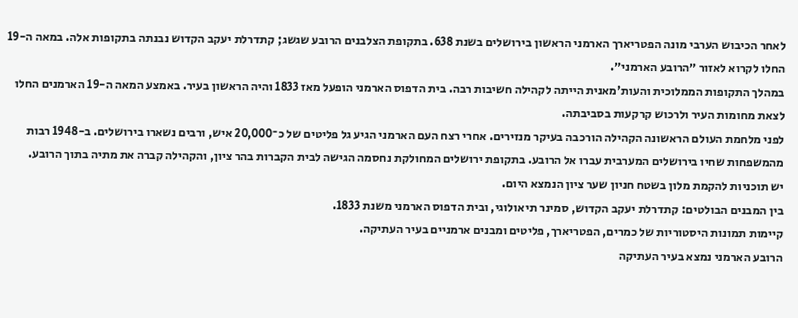לאחר הכיבוש הערבי מונה הפטריארך הארמני הראשון בירושלים בשנת 638. בתקופת הצלבנים הרובע שגשג; קתדרלת יעקב הקדוש נבנתה בתקופות אלה. במאה ה-19 החלו לקרוא לאזור ״הרובע הארמני״.
במהלך התקופות הממלוכית והעות'מאנית הייתה לקהילה חשיבות רבה. בית הדפוס הארמני הופעל מאז 1833 והיה הראשון בעיר. באמצע המאה ה-19 הארמנים החלו לצאת מחומות העיר ולרכוש קרקעות בסביבתה.
לפני מלחמת העולם הראשונה הקהילה הורכבה בעיקר מנזירים. אחרי רצח העם הארמני הגיע גל פליטים של כ־20,000 איש, ורבים נשארו בירושלים. ב-1948 רבות מהמשפחות שחיו בירושלים המערבית עברו אל הרובע. בתקופת ירושלים המחולקת נחסמה הגישה לבית הקברות בהר ציון, והקהילה קברה את מתיה בתוך הרובע.
יש תוכניות להקמת מלון בשטח חניון שער ציון הנמצא היום.
בין המבנים הבולטים: קתדרלת יעקב הקדוש, סמינר תיאולוגי, ובית הדפוס הארמני משנת 1833.
קיימות תמונות היסטוריות של כמרים, הפטריארך, פליטים ומבנים ארמניים בעיר העתיקה.
הרובע הארמני נמצא בעיר העתיקה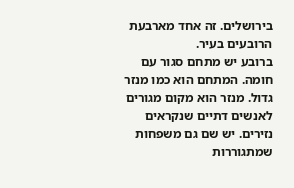בירושלים. זה אחד מארבעת הרובעים בעיר.
ברובע יש מתחם סגור עם חומה. המתחם הוא כמו מנזר גדול. מנזר הוא מקום מגורים לאנשים דתיים שנקראים נזירים. יש שם גם משפחות שמתגוררות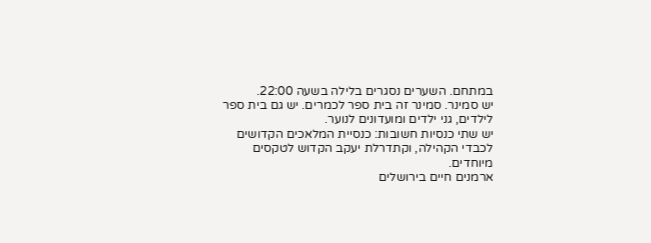במתחם. השערים נסגרים בלילה בשעה 22:00.
יש סמינר. סמינר זה בית ספר לכמרים. יש גם בית ספר לילדים, גני ילדים ומועדונים לנוער.
יש שתי כנסיות חשובות: כנסיית המלאכים הקדושים לכבדי הקהילה, וקתדרלת יעקב הקדוש לטקסים מיוחדים.
ארמנים חיים בירושלים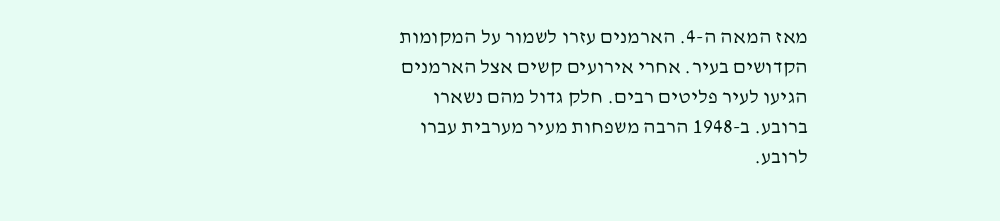מאז המאה ה-4. הארמנים עזרו לשמור על המקומות הקדושים בעיר. אחרי אירועים קשים אצל הארמנים הגיעו לעיר פליטים רבים. חלק גדול מהם נשארו ברובע. ב-1948 הרבה משפחות מעיר מערבית עברו לרובע.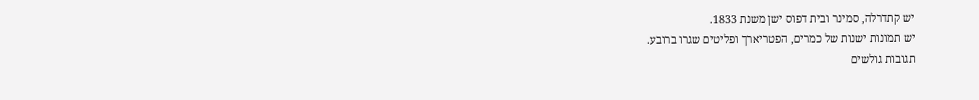יש קתדרלה, סמינר ובית דפוס ישן משנת 1833.
יש תמונות ישנות של כמרים, הפטריארך ופליטים שגרו ברובע.
תגובות גולשים